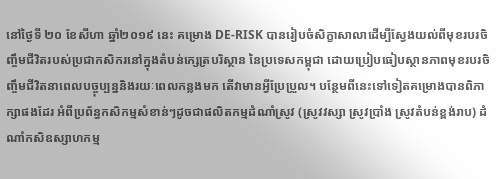នៅថ្ងៃទី ២០ ខែសីហា ឆ្នាំ២០១៩ នេះ គម្រោង DE-RISK បានរៀបចំសិក្ខាសាលាដើម្បីស្វែងយល់ពីមុខរបរចិញ្ចឹមជីវិតរបស់ប្រជាកសិករនៅក្នុងតំបន់ក្សេត្របរិស្ថាន នៃប្រទេសកម្ពុជា ដោយប្រៀបធៀបស្ថានភាពមុខរបរចិញ្ចឹមជីវិតនាពេលបច្ចុប្បន្ននិងរយៈពេលកន្លងមក តើវាមានអ្វីប្រែប្រួល។ បន្ថែមពីនេះទៅទៀតគម្រោងបានពិភាក្សាផងដែរ អំពីប្រព័ន្ធកសិកម្មសំខាន់ៗដូចជាផលិតកម្មដំណាំស្រូវ (ស្រូវវស្សា ស្រូវប្រាំង ស្រូវតំបន់ខ្ពង់រាប) ដំណាំកសិឧស្សាហកម្ម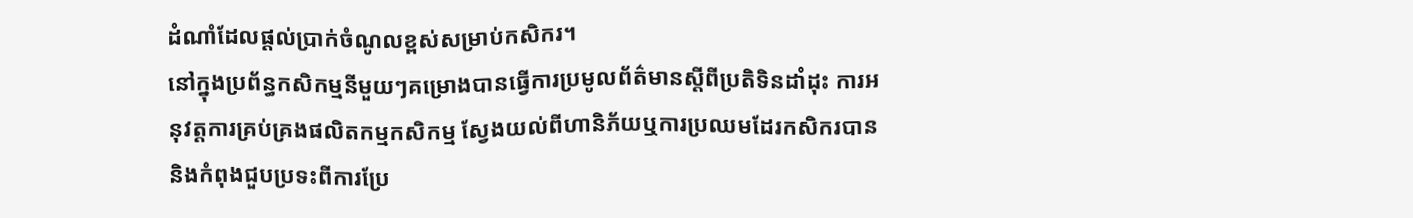ដំណាំដែលផ្ដល់ប្រាក់ចំណូលខ្ពស់សម្រាប់កសិករ។
នៅក្នុងប្រព័ន្ធកសិកម្មនីមួយៗគម្រោងបានធ្វើការប្រមូលព័ត៌មានស្តីពីប្រតិទិនដាំដុះ ការអនុវត្តការគ្រប់គ្រងផលិតកម្មកសិកម្ម ស្វែងយល់ពីហានិភ័យឬការប្រឈមដែរកសិករបាននិងកំពុងជួបប្រទះពីការប្រែ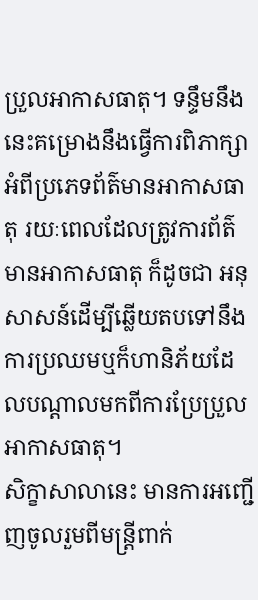ប្រួលអាកាសធាតុ។ ទន្ទឹមនឹងនេះគម្រោងនឹងធ្វើការពិភាក្សា អំពីប្រភេទព័ត៌មានអាកាសធាតុ រយៈពេលដែលត្រូវការព័ត៌មានអាកាសធាតុ ក៏ដូចជា អនុសាសន៍ដើម្បីឆ្លើយតបទៅនឹងការប្រឈមឬក៏ហានិភ័យដែលបណ្ដាលមកពីការប្រែប្រួលអាកាសធាតុ។
សិក្ខាសាលានេះ មានការអញ្ជើញចូលរួមពីមន្ត្រីពាក់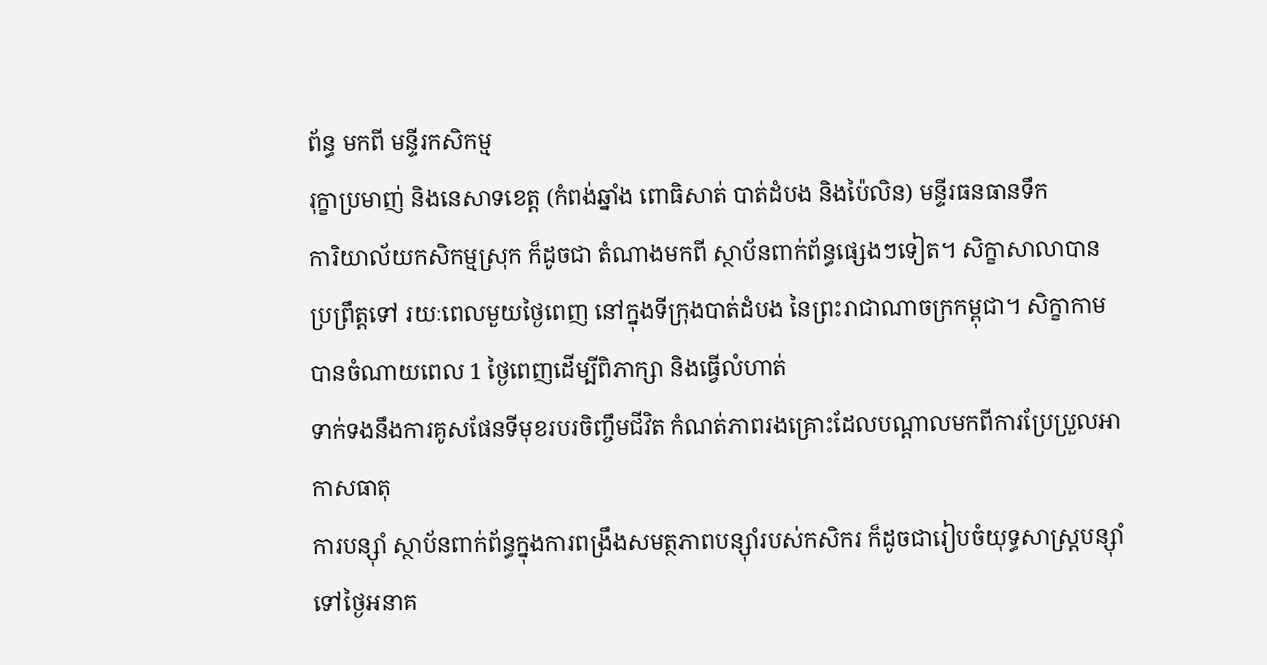ព័ន្ធ មកពី មន្ទីរកសិកម្ម
រុក្ខាប្រមាញ់ និងនេសាទខេត្ត (កំពង់ឆ្នាំង ពោធិសាត់ បាត់ដំបង និងប៉ៃលិន) មន្ទីរធនធានទឹក
ការិយាល័យកសិកម្មស្រុក ក៏ដូចជា តំណាងមកពី ស្ថាប័នពាក់ព័ន្ធផ្សេងៗទៀត។ សិក្ខាសាលាបានប្រព្រឹត្តទៅ រយៈពេលមួយថ្ងៃពេញ នៅក្នុងទីក្រុងបាត់ដំបង នៃព្រះរាជាណាចក្រកម្ពុជា។ សិក្ខាកាមបានចំណាយពេល 1 ថ្ងៃពេញដើម្បីពិភាក្សា និងធ្វើលំហាត់
ទាក់ទងនឹងការគូសផែនទីមុខរបរចិញ្ចឹមជីវិត កំណត់ភាពរងគ្រោះដែលបណ្ដាលមកពីការប្រែប្រួលអាកាសធាតុ
ការបន្ស៊ាំ ស្ថាប័នពាក់ព័ន្ធក្នុងការពង្រឹងសមត្ថភាពបន្ស៊ាំរបស់កសិករ ក៏ដូចជារៀបចំយុទ្ធសាស្ត្របន្ស៊ាំទៅថ្ងៃអនាគ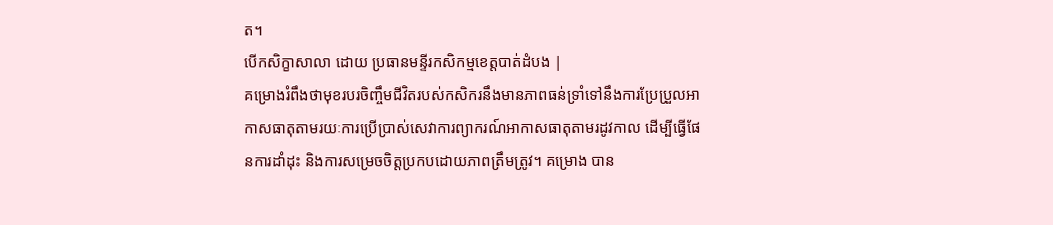ត។
បើកសិក្ខាសាលា ដោយ ប្រធានមន្ទីរកសិកម្មខេត្តបាត់ដំបង |
គម្រោងរំពឹងថាមុខរបរចិញ្ចឹមជីវិតរបស់កសិករនឹងមានភាពធន់ទ្រាំទៅនឹងការប្រែប្រួលអាកាសធាតុតាមរយៈការប្រើប្រាស់សេវាការព្យាករណ៍អាកាសធាតុតាមរដូវកាល ដើម្បីធ្វើផែនការដាំដុះ និងការសម្រេចចិត្តប្រកបដោយភាពត្រឹមត្រូវ។ គម្រោង បាន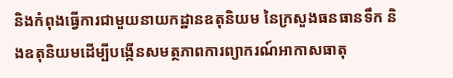និងកំពុងធ្វើការជាមួយនាយកដ្ឋានឧតុនិយម នៃក្រសួងធនធានទឹក និងឧតុនិយមដើម្បីបង្កើនសមត្ថភាពការព្យាករណ៍អាកាសធាតុ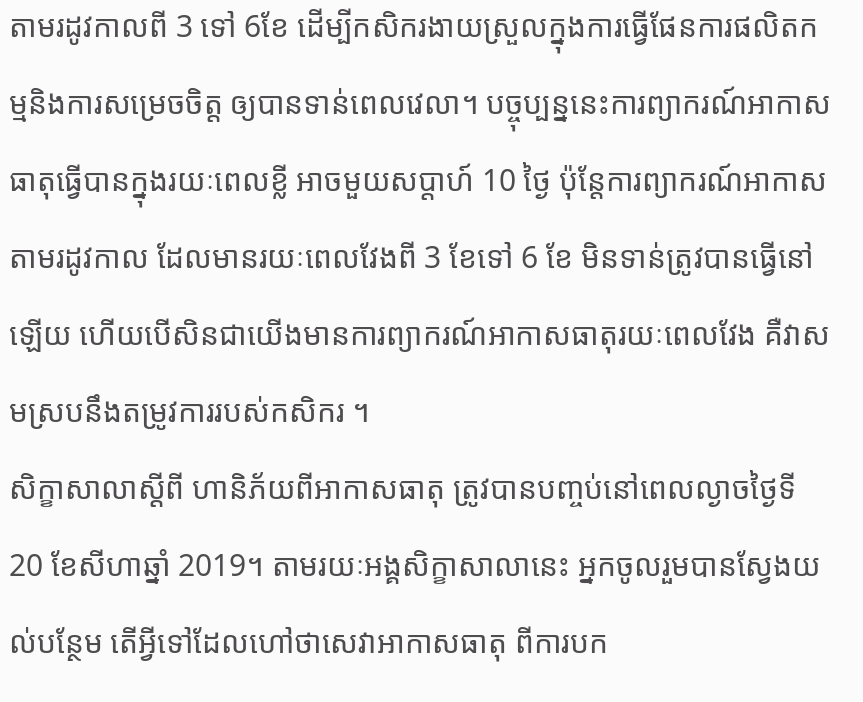តាមរដូវកាលពី 3 ទៅ 6ខែ ដើម្បីកសិករងាយស្រួលក្នុងការធ្វើផែនការផលិតកម្មនិងការសម្រេចចិត្ត ឲ្យបានទាន់ពេលវេលា។ បច្ចុប្បន្ននេះការព្យាករណ៍អាកាសធាតុធ្វើបានក្នុងរយៈពេលខ្លី អាចមួយសប្តាហ៍ 10 ថ្ងៃ ប៉ុន្តែការព្យាករណ៍អាកាសតាមរដូវកាល ដែលមានរយៈពេលវែងពី 3 ខែទៅ 6 ខែ មិនទាន់ត្រូវបានធ្វើនៅឡើយ ហើយបើសិនជាយើងមានការព្យាករណ៍អាកាសធាតុរយៈពេលវែង គឺវាសមស្របនឹងតម្រូវការរបស់កសិករ ។
សិក្ខាសាលាស្ដីពី ហានិភ័យពីអាកាសធាតុ ត្រូវបានបញ្ចប់នៅពេលល្ងាចថ្ងៃទី 20 ខែសីហាឆ្នាំ 2019។ តាមរយៈអង្គសិក្ខាសាលានេះ អ្នកចូលរួមបានស្វែងយល់បន្ថែម តើអ្វីទៅដែលហៅថាសេវាអាកាសធាតុ ពីការបក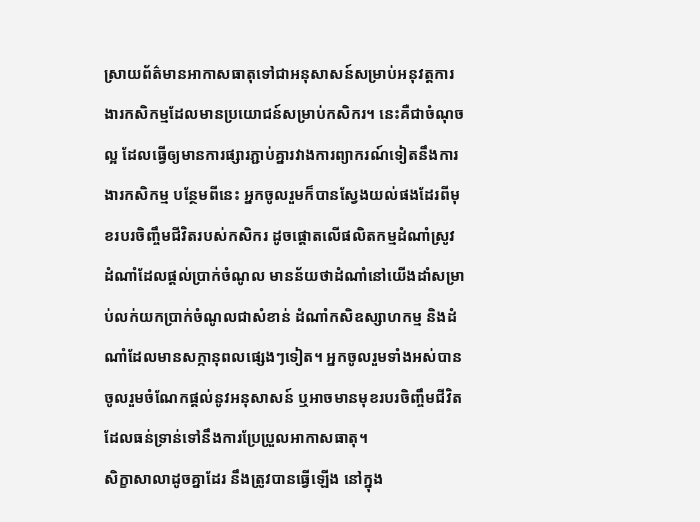ស្រាយព័ត៌មានអាកាសធាតុទៅជាអនុសាសន៍សម្រាប់អនុវត្តការងារកសិកម្មដែលមានប្រយោជន៍សម្រាប់កសិករ។ នេះគឺជាចំណុចល្អ ដែលធ្វើឲ្យមានការផ្សារភ្ជាប់គ្នារវាងការព្យាករណ៍ទៀតនឹងការងារកសិកម្ម បន្ថែមពីនេះ អ្នកចូលរួមក៏បានស្វែងយល់ផងដែរពីមុខរបរចិញ្ចឹមជីវិតរបស់កសិករ ដូចផ្ដោតលើផលិតកម្មដំណាំស្រូវ ដំណាំដែលផ្ដល់ប្រាក់ចំណូល មានន័យថាដំណាំនៅយើងដាំសម្រាប់លក់យកប្រាក់ចំណូលជាសំខាន់ ដំណាំកសិឧស្សាហកម្ម និងដំណាំដែលមានសក្កានុពលផ្សេងៗទៀត។ អ្នកចូលរួមទាំងអស់បានចូលរួមចំណែកផ្ដល់នូវអនុសាសន៍ ឬអាចមានមុខរបរចិញ្ចឹមជីវិតដែលធន់ទ្រាន់ទៅនឹងការប្រែប្រួលអាកាសធាតុ។
សិក្ខាសាលាដូចគ្នាដែរ នឹងត្រូវបានធ្វើឡើង នៅក្នុង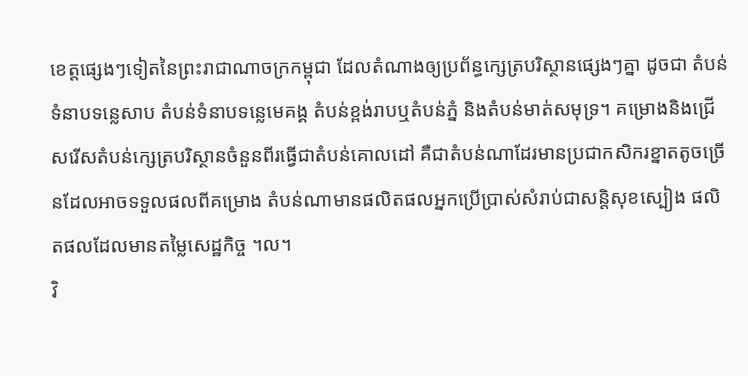ខេត្តផ្សេងៗទៀតនៃព្រះរាជាណាចក្រកម្ពុជា ដែលតំណាងឲ្យប្រព័ន្ធក្សេត្របរិស្ថានផ្សេងៗគ្នា ដូចជា តំបន់ទំនាបទន្លេសាប តំបន់ទំនាបទន្លេមេគង្គ តំបន់ខ្ពង់រាបឬតំបន់ភ្នំ និងតំបន់មាត់សមុទ្រ។ គម្រោងនិងជ្រើសរើសតំបន់ក្សេត្របរិស្ថានចំនួនពីរធ្វើជាតំបន់គោលដៅ គឺជាតំបន់ណាដែរមានប្រជាកសិករខ្នាតតូចច្រើនដែលអាចទទួលផលពីគម្រោង តំបន់ណាមានផលិតផលអ្នកប្រើប្រាស់សំរាប់ជាសន្តិសុខស្បៀង ផលិតផលដែលមានតម្លៃសេដ្ឋកិច្ច ។ល។
វិ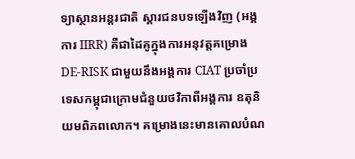ទ្យាស្ថានអន្តរជាតិ ស្ដារជនបទឡើងវិញ (អង្គការ IIRR) គឺជាដៃគូក្នុងការអនុវត្តគម្រោង DE-RISK ជាមួយនឹងអង្គការ CIAT ប្រចាំប្រទេសកម្ពុជាក្រោមជំនួយថវិកាពីអង្គការ ឧតុនិយមពិភពលោក។ គម្រោងនេះមានគោលបំណ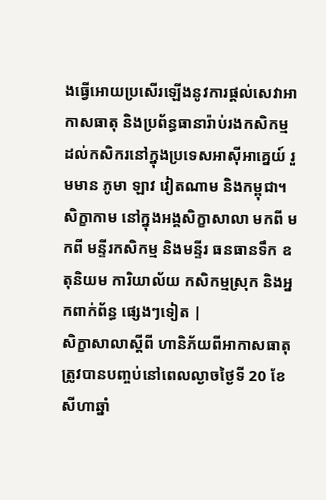ងធ្វើអោយប្រសើរឡើងនូវការផ្ដល់សេវាអាកាសធាតុ និងប្រព័ន្ធធានារ៉ាប់រងកសិកម្ម ដល់កសិករនៅក្នុងប្រទេសអាស៊ីអាគ្នេយ៍ រួមមាន ភូមា ឡាវ វៀតណាម និងកម្ពុជា។
សិក្ខាកាម នៅក្នុងអង្គសិក្ខាសាលា មកពី មកពី មន្ទីរកសិកម្ម និងមន្ទីរ ធនធានទឹក ឧតុនិយម ការិយាល័យ កសិកម្មស្រុក និងអ្នកពាក់ព័ន្ធ ផ្សេងៗទៀត |
សិក្ខាសាលាស្ដីពី ហានិភ័យពីអាកាសធាតុ ត្រូវបានបញ្ចប់នៅពេលល្ងាចថ្ងៃទី 20 ខែសីហាឆ្នាំ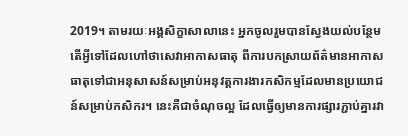2019។ តាមរយៈអង្គសិក្ខាសាលានេះ អ្នកចូលរួមបានស្វែងយល់បន្ថែម តើអ្វីទៅដែលហៅថាសេវាអាកាសធាតុ ពីការបកស្រាយព័ត៌មានអាកាសធាតុទៅជាអនុសាសន៍សម្រាប់អនុវត្តការងារកសិកម្មដែលមានប្រយោជន៍សម្រាប់កសិករ។ នេះគឺជាចំណុចល្អ ដែលធ្វើឲ្យមានការផ្សារភ្ជាប់គ្នារវា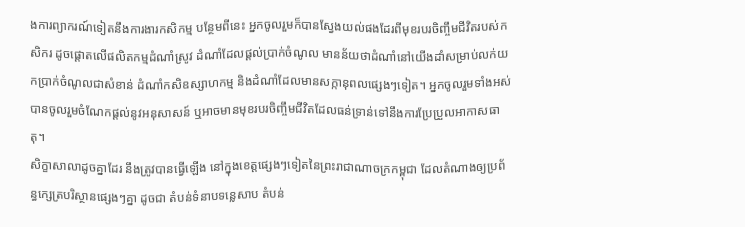ងការព្យាករណ៍ទៀតនឹងការងារកសិកម្ម បន្ថែមពីនេះ អ្នកចូលរួមក៏បានស្វែងយល់ផងដែរពីមុខរបរចិញ្ចឹមជីវិតរបស់កសិករ ដូចផ្ដោតលើផលិតកម្មដំណាំស្រូវ ដំណាំដែលផ្ដល់ប្រាក់ចំណូល មានន័យថាដំណាំនៅយើងដាំសម្រាប់លក់យកប្រាក់ចំណូលជាសំខាន់ ដំណាំកសិឧស្សាហកម្ម និងដំណាំដែលមានសក្កានុពលផ្សេងៗទៀត។ អ្នកចូលរួមទាំងអស់បានចូលរួមចំណែកផ្ដល់នូវអនុសាសន៍ ឬអាចមានមុខរបរចិញ្ចឹមជីវិតដែលធន់ទ្រាន់ទៅនឹងការប្រែប្រួលអាកាសធាតុ។
សិក្ខាសាលាដូចគ្នាដែរ នឹងត្រូវបានធ្វើឡើង នៅក្នុងខេត្តផ្សេងៗទៀតនៃព្រះរាជាណាចក្រកម្ពុជា ដែលតំណាងឲ្យប្រព័ន្ធក្សេត្របរិស្ថានផ្សេងៗគ្នា ដូចជា តំបន់ទំនាបទន្លេសាប តំបន់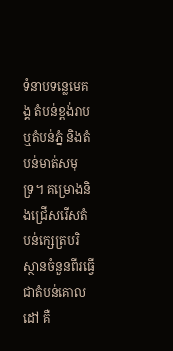ទំនាបទន្លេមេគង្គ តំបន់ខ្ពង់រាបឬតំបន់ភ្នំ និងតំបន់មាត់សមុទ្រ។ គម្រោងនិងជ្រើសរើសតំបន់ក្សេត្របរិស្ថានចំនួនពីរធ្វើជាតំបន់គោលដៅ គឺ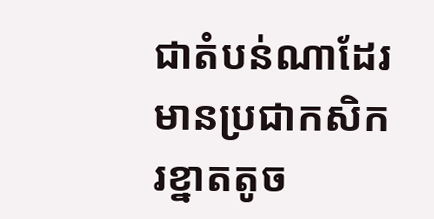ជាតំបន់ណាដែរមានប្រជាកសិករខ្នាតតូច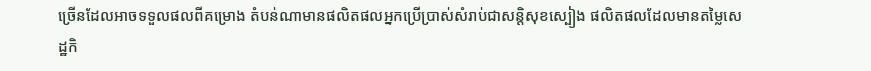ច្រើនដែលអាចទទួលផលពីគម្រោង តំបន់ណាមានផលិតផលអ្នកប្រើប្រាស់សំរាប់ជាសន្តិសុខស្បៀង ផលិតផលដែលមានតម្លៃសេដ្ឋកិ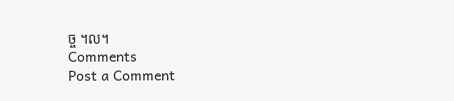ច្ច ។ល។
Comments
Post a Comment